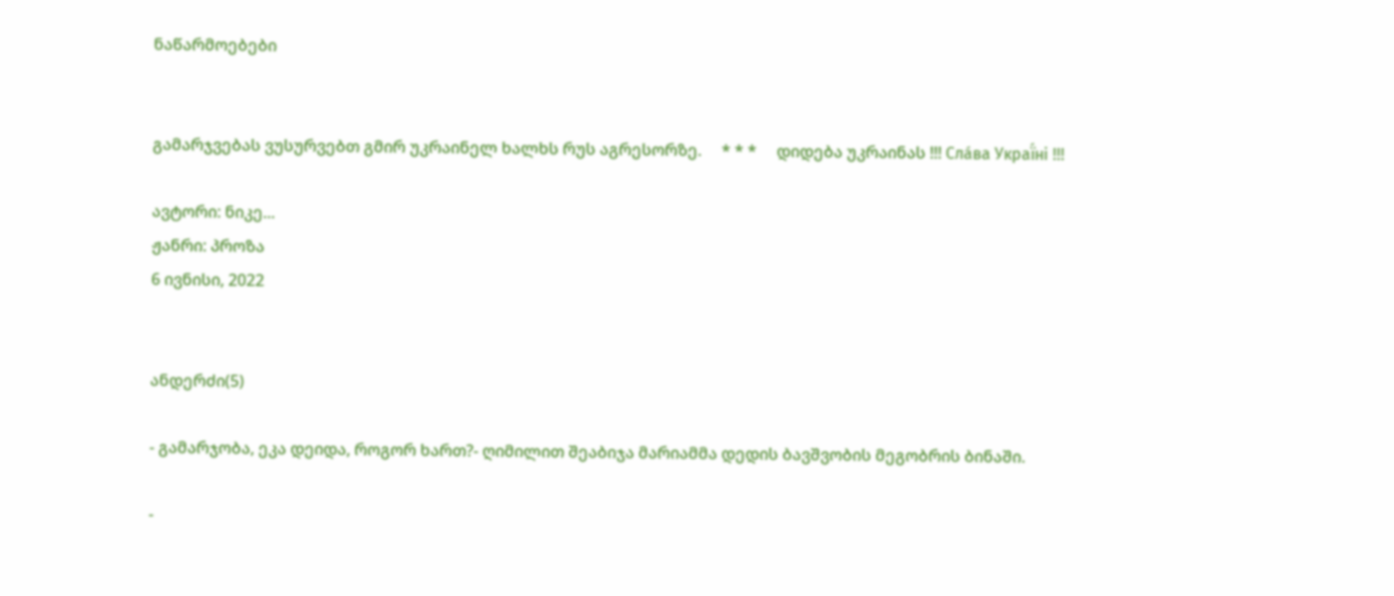ნაწარმოებები


გამარჯვებას ვუსურვებთ გმირ უკრაინელ ხალხს რუს აგრესორზე.     * * *     დიდება უკრაინას !!! Сла́ва Украї́ні !!!

ავტორი: ნიკე...
ჟანრი: პროზა
6 ივნისი, 2022


ანდერძი(5)

- გამარჯობა, ეკა დეიდა, როგორ ხართ?- ღიმილით შეაბიჯა მარიამმა დედის ბავშვობის მეგობრის ბინაში.

-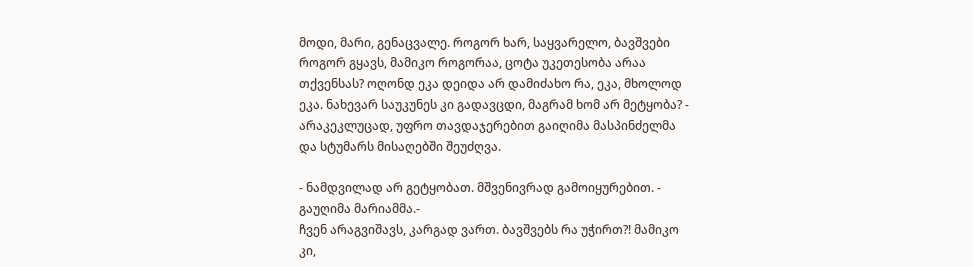მოდი, მარი, გენაცვალე. როგორ ხარ, საყვარელო, ბავშვები როგორ გყავს, მამიკო როგორაა, ცოტა უკეთესობა არაა თქვენსას? ოღონდ ეკა დეიდა არ დამიძახო რა, ეკა, მხოლოდ ეკა. ნახევარ საუკუნეს კი გადავცდი, მაგრამ ხომ არ მეტყობა? - არაკეკლუცად, უფრო თავდაჯერებით გაიღიმა მასპინძელმა და სტუმარს მისაღებში შეუძღვა.

- ნამდვილად არ გეტყობათ. მშვენივრად გამოიყურებით. - გაუღიმა მარიამმა.-
ჩვენ არაგვიშავს, კარგად ვართ. ბავშვებს რა უჭირთ?! მამიკო კი,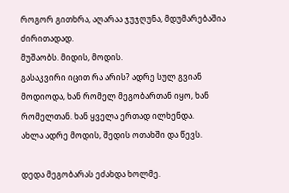როგორ გითხრა, აღარაა ჯუჯღუნა, მდუმარებაშია ძირითადად.
მუშაობს. მიდის, მოდის.
გასაკვირი იცით რა არის? ადრე სულ გვიან მოდიოდა, ხან რომელ მეგობართან იყო, ხან რომელთან. ხან ყველა ერთად ილხენდა.
ახლა ადრე მოდის, შედის ოთახში და წევს.

დედა მეგობარას ეძახდა ხოლმე.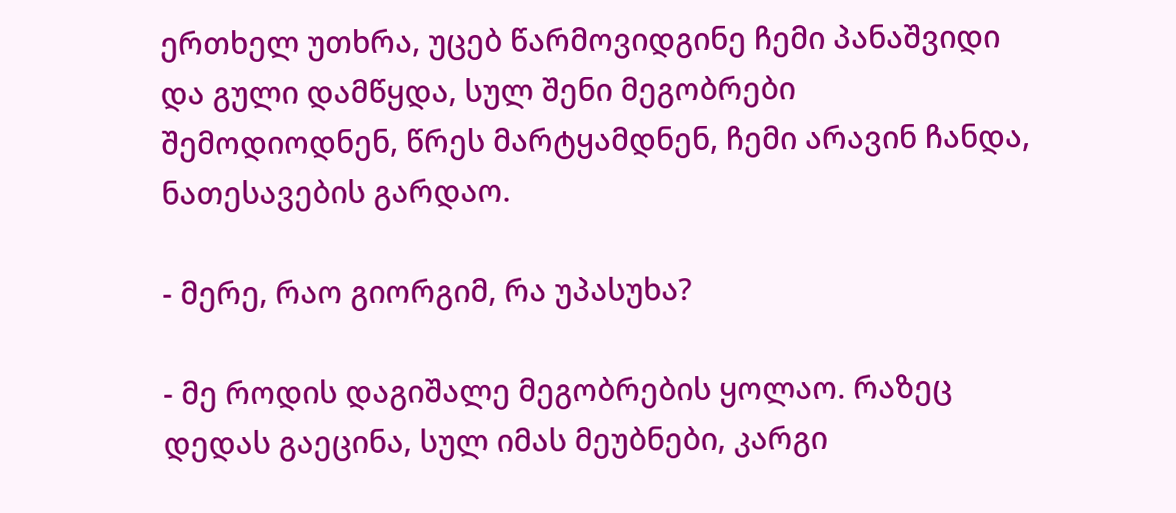ერთხელ უთხრა, უცებ წარმოვიდგინე ჩემი პანაშვიდი და გული დამწყდა, სულ შენი მეგობრები შემოდიოდნენ, წრეს მარტყამდნენ, ჩემი არავინ ჩანდა, ნათესავების გარდაო.

- მერე, რაო გიორგიმ, რა უპასუხა?

- მე როდის დაგიშალე მეგობრების ყოლაო. რაზეც დედას გაეცინა, სულ იმას მეუბნები, კარგი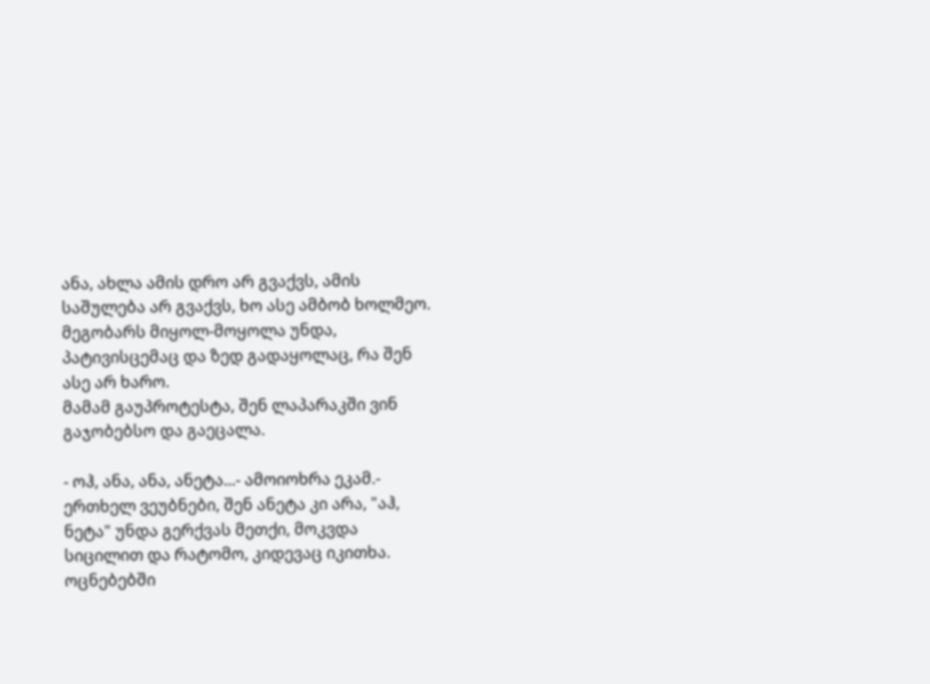ანა, ახლა ამის დრო არ გვაქვს, ამის საშულება არ გვაქვს, ხო ასე ამბობ ხოლმეო. მეგობარს მიყოლ-მოყოლა უნდა, პატივისცემაც და ზედ გადაყოლაც, რა შენ ასე არ ხარო.
მამამ გაუპროტესტა, შენ ლაპარაკში ვინ გაჯობებსო და გაეცალა.

- ოჰ, ანა, ანა, ანეტა...- ამოიოხრა ეკამ.- ერთხელ ვეუბნები, შენ ანეტა კი არა, "აჰ, ნეტა" უნდა გერქვას მეთქი, მოკვდა სიცილით და რატომო, კიდევაც იკითხა.
ოცნებებში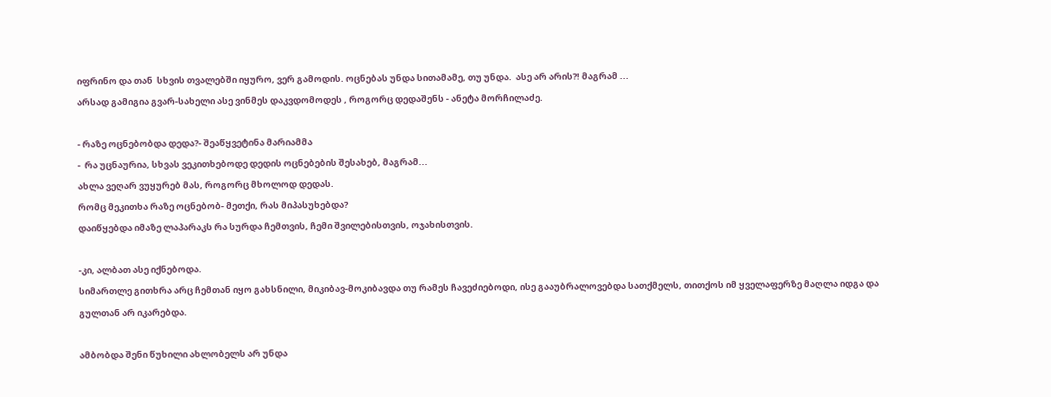იფრინო და თან  სხვის თვალებში იყურო, ვერ გამოდის. ოცნებას უნდა სითამამე, თუ უნდა.  ასე არ არის?! მაგრამ ...
არსად გამიგია გვარ-სახელი ასე ვინმეს დაკვდომოდეს , როგორც დედაშენს - ანეტა მორჩილაძე.

- რაზე ოცნებობდა დედა?- შეაწყვეტინა მარიამმა
-  რა უცნაურია, სხვას ვეკითხებოდე დედის ოცნებების შესახებ, მაგრამ...
ახლა ვეღარ ვუყურებ მას, როგორც მხოლოდ დედას.
რომც მეკითხა რაზე ოცნებობ- მეთქი, რას მიპასუხებდა?
დაიწყებდა იმაზე ლაპარაკს რა სურდა ჩემთვის, ჩემი შვილებისთვის, ოჯახისთვის.

-კი, ალბათ ასე იქნებოდა.
სიმართლე გითხრა არც ჩემთან იყო გახსნილი, მიკიბავ-მოკიბავდა თუ რამეს ჩავეძიებოდი, ისე გააუბრალოვებდა სათქმელს, თითქოს იმ ყველაფერზე მაღლა იდგა და გულთან არ იკარებდა.

ამბობდა შენი წუხილი ახლობელს არ უნდა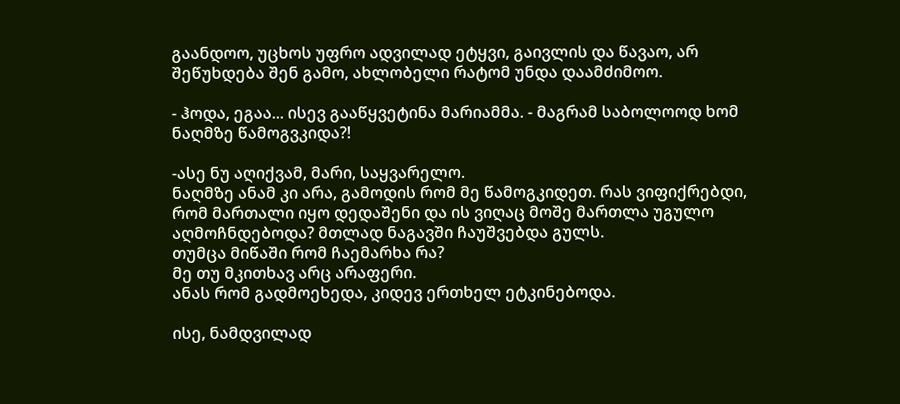გაანდოო, უცხოს უფრო ადვილად ეტყვი, გაივლის და წავაო, არ შეწუხდება შენ გამო, ახლობელი რატომ უნდა დაამძიმოო.

- ჰოდა, ეგაა... ისევ გააწყვეტინა მარიამმა. - მაგრამ საბოლოოდ ხომ ნაღმზე წამოგვკიდა?!

-ასე ნუ აღიქვამ, მარი, საყვარელო.
ნაღმზე ანამ კი არა, გამოდის რომ მე წამოგკიდეთ. რას ვიფიქრებდი, რომ მართალი იყო დედაშენი და ის ვიღაც მოშე მართლა უგულო აღმოჩნდებოდა? მთლად ნაგავში ჩაუშვებდა გულს.
თუმცა მიწაში რომ ჩაემარხა რა?
მე თუ მკითხავ არც არაფერი.
ანას რომ გადმოეხედა, კიდევ ერთხელ ეტკინებოდა.

ისე, ნამდვილად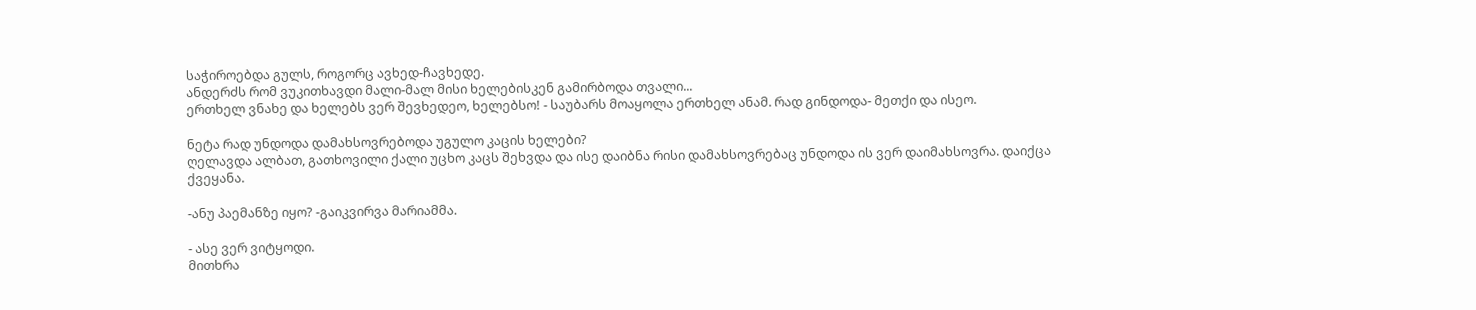საჭიროებდა გულს, როგორც ავხედ-ჩავხედე.
ანდერძს რომ ვუკითხავდი მალი-მალ მისი ხელებისკენ გამირბოდა თვალი...
ერთხელ ვნახე და ხელებს ვერ შევხედეო, ხელებსო! - საუბარს მოაყოლა ერთხელ ანამ. რად გინდოდა- მეთქი და ისეო.

ნეტა რად უნდოდა დამახსოვრებოდა უგულო კაცის ხელები?
ღელავდა ალბათ, გათხოვილი ქალი უცხო კაცს შეხვდა და ისე დაიბნა რისი დამახსოვრებაც უნდოდა ის ვერ დაიმახსოვრა. დაიქცა ქვეყანა.

-ანუ პაემანზე იყო? -გაიკვირვა მარიამმა.

- ასე ვერ ვიტყოდი.
მითხრა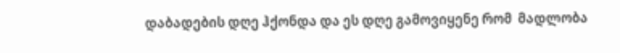დაბადების დღე ჰქონდა და ეს დღე გამოვიყენე რომ  მადლობა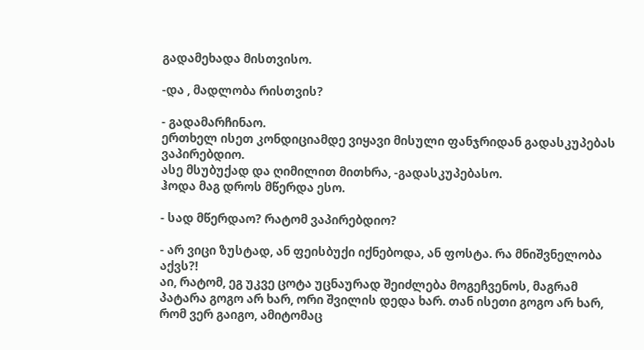გადამეხადა მისთვისო.

-და , მადლობა რისთვის?

- გადამარჩინაო.
ერთხელ ისეთ კონდიციამდე ვიყავი მისული ფანჯრიდან გადასკუპებას ვაპირებდიო.
ასე მსუბუქად და ღიმილით მითხრა, -გადასკუპებასო.
ჰოდა მაგ დროს მწერდა ესო.

- სად მწერდაო? რატომ ვაპირებდიო?

- არ ვიცი ზუსტად, ან ფეისბუქი იქნებოდა, ან ფოსტა. რა მნიშვნელობა აქვს?!
აი, რატომ, ეგ უკვე ცოტა უცნაურად შეიძლება მოგეჩვენოს, მაგრამ პატარა გოგო არ ხარ, ორი შვილის დედა ხარ. თან ისეთი გოგო არ ხარ, რომ ვერ გაიგო, ამიტომაც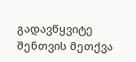გადავწყვიტე შენთვის მეთქვა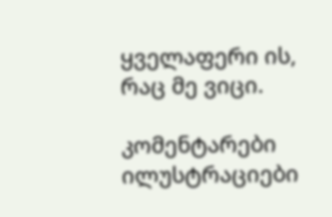ყველაფერი ის, რაც მე ვიცი.

კომენტარები ილუსტრაციები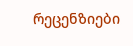რეცენზიები